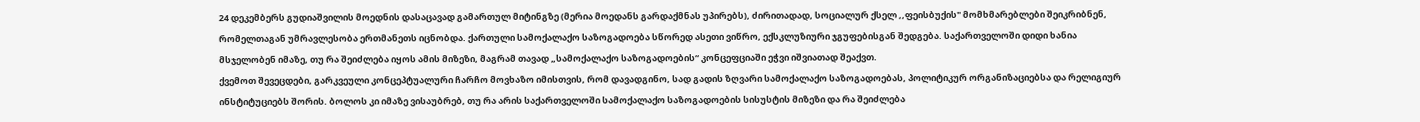24 დეკემბერს გუდიაშვილის მოედნის დასაცავად გამართულ მიტინგზე (მერია მოედანს გარდაქმნას უპირებს), ძირითადად, სოციალურ ქსელ ,,ფეისბუქის" მომხმარებლები შეიკრიბნენ, რომელთაგან უმრავლესობა ერთმანეთს იცნობდა. ქართული სამოქალაქო საზოგადოება სწორედ ასეთი ვიწრო, ექსკლუზიური ჯგუფებისგან შედგება. საქართველოში დიდი ხანია მსჯელობენ იმაზე, თუ რა შეიძლება იყოს ამის მიზეზი, მაგრამ თავად „სამოქალაქო საზოგადოების“ კონცეფციაში ეჭვი იშვიათად შეაქვთ.
ქვემოთ შევეცდები, გარკვეული კონცეპტუალური ჩარჩო მოვხაზო იმისთვის, რომ დავადგინო, სად გადის ზღვარი სამოქალაქო საზოგადოებას, პოლიტიკურ ორგანიზაციებსა და რელიგიურ ინსტიტუციებს შორის. ბოლოს კი იმაზე ვისაუბრებ, თუ რა არის საქართველოში სამოქალაქო საზოგადოების სისუსტის მიზეზი და რა შეიძლება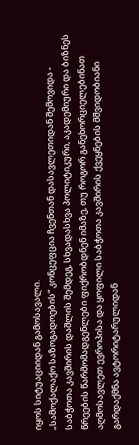იყოს სიტუაციიდან გამოსავალი.
„სამოქალაქო საზოგადოების“ კონცეფცია ჩვენთან დასავლეთიდან შემოვიდა - საბჭოთა კავშირის დაშლის შემდეგ, სხვადასხვა პოლიტიკური, აკადემიური და ბიზნეს წრეების წარმომადგენლები ფიქრობდნენ იმაზე, თუ როგორ განეხორციელებინათ აღმოსავლეთ ევროპისა და ყოფილი საბჭოთა კავშირის ქვეყნების მშვიდობიანი გარდაქმნა ავტორიტარულიდან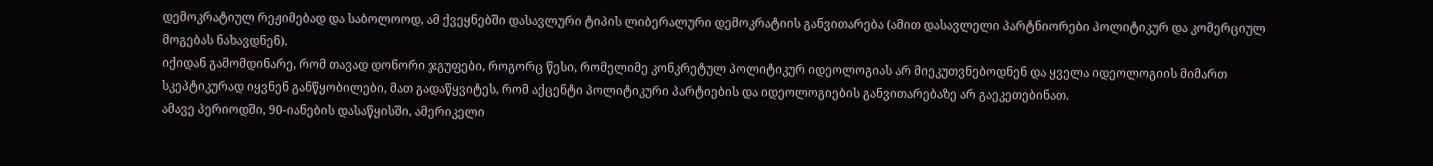დემოკრატიულ რეჟიმებად და საბოლოოდ, ამ ქვეყნებში დასავლური ტიპის ლიბერალური დემოკრატიის განვითარება (ამით დასავლელი პარტნიორები პოლიტიკურ და კომერციულ მოგებას ნახავდნენ).
იქიდან გამომდინარე, რომ თავად დონორი ჯგუფები, როგორც წესი, რომელიმე კონკრეტულ პოლიტიკურ იდეოლოგიას არ მიეკუთვნებოდნენ და ყველა იდეოლოგიის მიმართ სკეპტიკურად იყვნენ განწყობილები, მათ გადაწყვიტეს, რომ აქცენტი პოლიტიკური პარტიების და იდეოლოგიების განვითარებაზე არ გაეკეთებინათ.
ამავე პერიოდში, 90-იანების დასაწყისში, ამერიკელი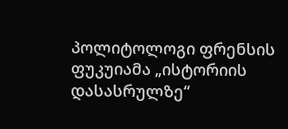პოლიტოლოგი ფრენსის ფუკუიამა „ისტორიის დასასრულზე“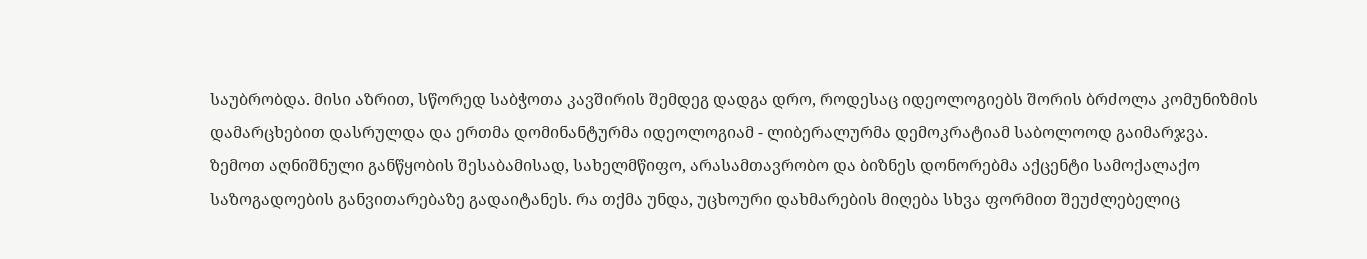საუბრობდა. მისი აზრით, სწორედ საბჭოთა კავშირის შემდეგ დადგა დრო, როდესაც იდეოლოგიებს შორის ბრძოლა კომუნიზმის დამარცხებით დასრულდა და ერთმა დომინანტურმა იდეოლოგიამ - ლიბერალურმა დემოკრატიამ საბოლოოდ გაიმარჯვა.
ზემოთ აღნიშნული განწყობის შესაბამისად, სახელმწიფო, არასამთავრობო და ბიზნეს დონორებმა აქცენტი სამოქალაქო საზოგადოების განვითარებაზე გადაიტანეს. რა თქმა უნდა, უცხოური დახმარების მიღება სხვა ფორმით შეუძლებელიც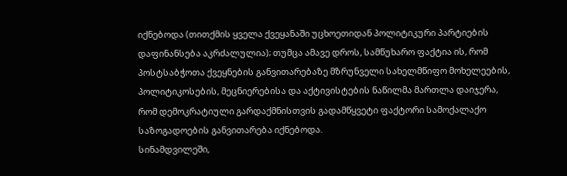იქნებოდა (თითქმის ყველა ქვეყანაში უცხოეთიდან პოლიტიკური პარტიების დაფინანსება აკრძალულია); თუმცა ამავე დროს, სამწუხარო ფაქტია ის, რომ პოსტსაბჭოთა ქვეყნების განვითარებაზე მზრუნველი სახელმწიფო მოხელეების, პოლიტიკოსების, მეცნიერებისა და აქტივისტების ნაწილმა მართლა დაიჯერა, რომ დემოკრატიული გარდაქმნისთვის გადამწყვეტი ფაქტორი სამოქალაქო საზოგადოების განვითარება იქნებოდა.
სინამდვილეში,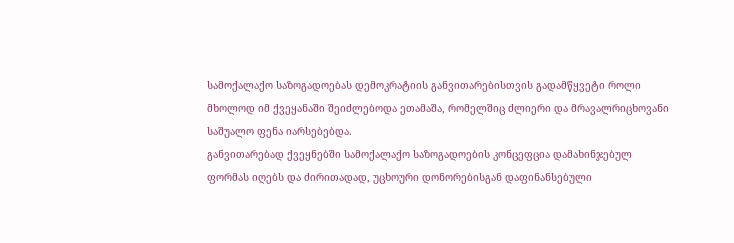სამოქალაქო საზოგადოებას დემოკრატიის განვითარებისთვის გადამწყვეტი როლი მხოლოდ იმ ქვეყანაში შეიძლებოდა ეთამაშა, რომელშიც ძლიერი და მრავალრიცხოვანი საშუალო ფენა იარსებებდა.
განვითარებად ქვეყნებში სამოქალაქო საზოგადოების კონცეფცია დამახინჯებულ ფორმას იღებს და ძირითადად, უცხოური დონორებისგან დაფინანსებული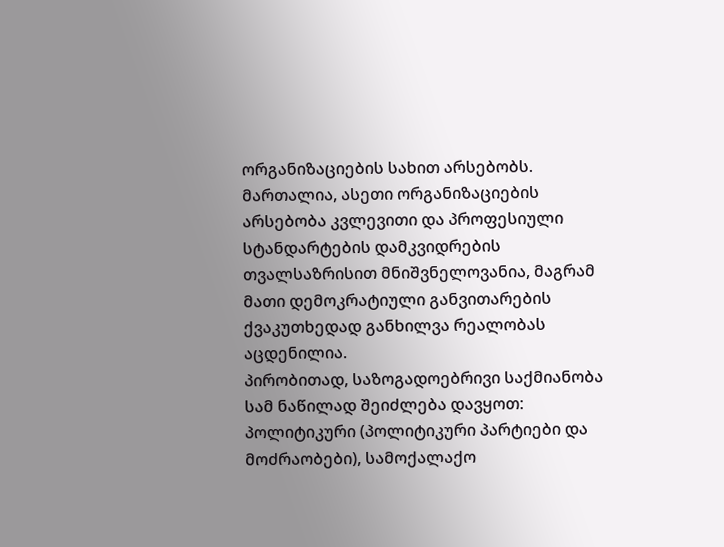ორგანიზაციების სახით არსებობს. მართალია, ასეთი ორგანიზაციების არსებობა კვლევითი და პროფესიული სტანდარტების დამკვიდრების თვალსაზრისით მნიშვნელოვანია, მაგრამ მათი დემოკრატიული განვითარების ქვაკუთხედად განხილვა რეალობას აცდენილია.
პირობითად, საზოგადოებრივი საქმიანობა სამ ნაწილად შეიძლება დავყოთ: პოლიტიკური (პოლიტიკური პარტიები და მოძრაობები), სამოქალაქო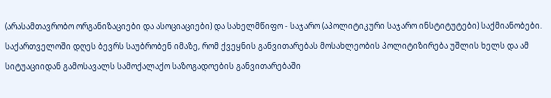(არასამთავრობო ორგანიზაციები და ასოციაციები) და სახელმწიფო - საჯარო (აპოლიტიკური საჯარო ინსტიტუტები) საქმიანობები.
საქართველოში დღეს ბევრს საუბრობენ იმაზე, რომ ქვეყნის განვითარებას მოსახლეობის პოლიტიზირება უშლის ხელს და ამ სიტუაციიდან გამოსავალს სამოქალაქო საზოგადოების განვითარებაში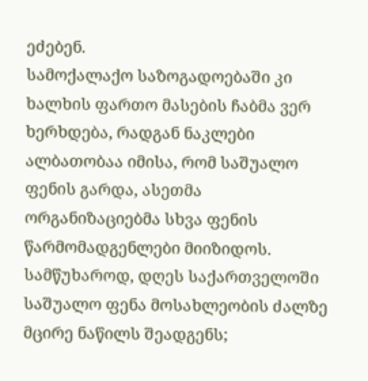ეძებენ.
სამოქალაქო საზოგადოებაში კი ხალხის ფართო მასების ჩაბმა ვერ ხერხდება, რადგან ნაკლები ალბათობაა იმისა, რომ საშუალო ფენის გარდა, ასეთმა ორგანიზაციებმა სხვა ფენის წარმომადგენლები მიიზიდოს. სამწუხაროდ, დღეს საქართველოში საშუალო ფენა მოსახლეობის ძალზე მცირე ნაწილს შეადგენს;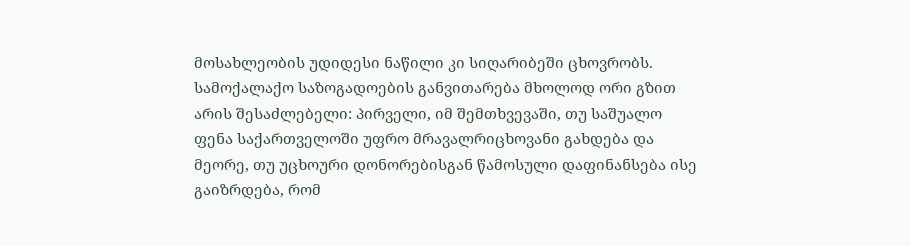მოსახლეობის უდიდესი ნაწილი კი სიღარიბეში ცხოვრობს.
სამოქალაქო საზოგადოების განვითარება მხოლოდ ორი გზით არის შესაძლებელი: პირველი, იმ შემთხვევაში, თუ საშუალო ფენა საქართველოში უფრო მრავალრიცხოვანი გახდება და მეორე, თუ უცხოური დონორებისგან წამოსული დაფინანსება ისე გაიზრდება, რომ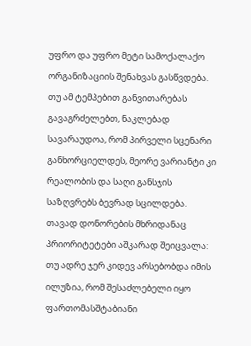უფრო და უფრო მეტი სამოქალაქო ორგანიზაციის შენახვას გასწვდება. თუ ამ ტემპებით განვითარებას გავაგრძელებთ, ნაკლებად სავარაუდოა, რომ პირველი სცენარი განხორციელდეს, მეორე ვარიანტი კი რეალობის და საღი განსჯის საზღვრებს ბევრად სცილდება.
თავად დონორების მხრიდანაც პრიორიტეტები აშკარად შეიცვალა: თუ ადრე ჯერ კიდევ არსებობდა იმის ილუზია, რომ შესაძლებელი იყო ფართომასშტაბიანი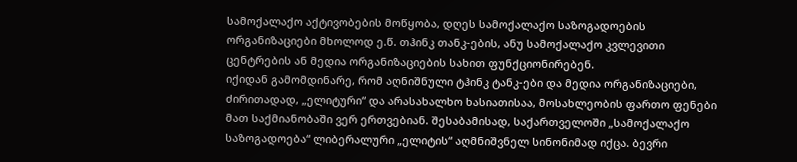სამოქალაქო აქტივობების მოწყობა, დღეს სამოქალაქო საზოგადოების ორგანიზაციები მხოლოდ ე.წ. თჰინკ თანკ-ების, ანუ სამოქალაქო კვლევითი ცენტრების ან მედია ორგანიზაციების სახით ფუნქციონირებენ.
იქიდან გამომდინარე, რომ აღნიშნული ტჰინკ ტანკ-ები და მედია ორგანიზაციები, ძირითადად, „ელიტური“ და არასახალხო ხასიათისაა, მოსახლეობის ფართო ფენები მათ საქმიანობაში ვერ ერთვებიან. შესაბამისად, საქართველოში „სამოქალაქო საზოგადოება“ ლიბერალური „ელიტის“ აღმნიშვნელ სინონიმად იქცა. ბევრი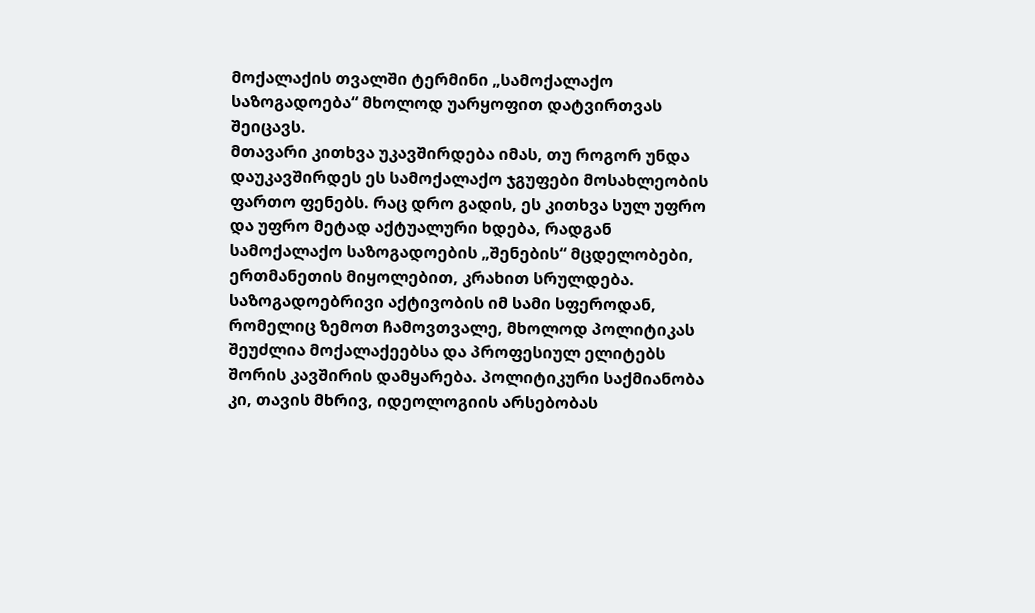მოქალაქის თვალში ტერმინი „სამოქალაქო საზოგადოება“ მხოლოდ უარყოფით დატვირთვას შეიცავს.
მთავარი კითხვა უკავშირდება იმას, თუ როგორ უნდა დაუკავშირდეს ეს სამოქალაქო ჯგუფები მოსახლეობის ფართო ფენებს. რაც დრო გადის, ეს კითხვა სულ უფრო და უფრო მეტად აქტუალური ხდება, რადგან სამოქალაქო საზოგადოების „შენების“ მცდელობები, ერთმანეთის მიყოლებით, კრახით სრულდება.
საზოგადოებრივი აქტივობის იმ სამი სფეროდან, რომელიც ზემოთ ჩამოვთვალე, მხოლოდ პოლიტიკას შეუძლია მოქალაქეებსა და პროფესიულ ელიტებს შორის კავშირის დამყარება. პოლიტიკური საქმიანობა კი, თავის მხრივ, იდეოლოგიის არსებობას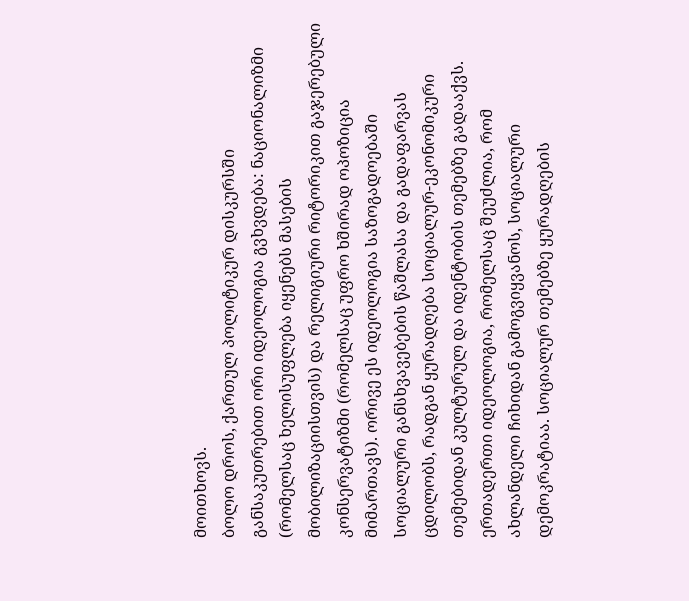მოითხოვს.
ბოლო დროს, ქართულ პოლიტიკურ დისკურსში განსაკუთრებით ორი იდეოლოგია გვხვდება: ნაციონალიზმი (რომელსაც ხელისუფლება იყენებს მასების მობილიზაციისთვის) და რელიგიური რიტორიკით გაჯერებული კონსერვატიზმი (რომელსაც უფრო ხშირად ოპოზიცია მიმართავს). ორივე ეს იდეოლოგია საზოგადოებაში სოციალური განსხვავებების წაშლასა და გადაფარვას ცდილობს, რადგან ყურადღება სოციალურ-ეკონომიკური თემებიდან კულტურულ და იდენტობის თემებზე გადააქვს.
ერთადერთი იდეოლოგია, რომელსაც შეუძლია, რომ ახლანდელი ჩიხიდან გამოგვიყვანოს, სოციალური დემოკრატიაა. სოციალურ თემებზე ყურადღების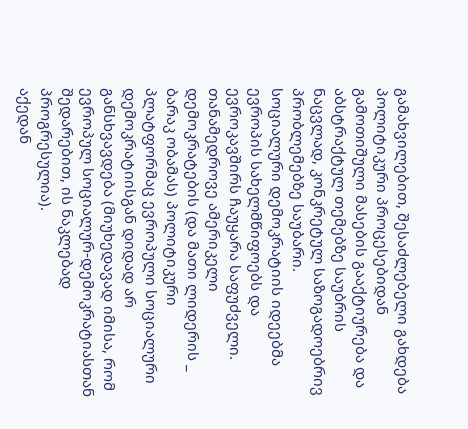გამახვილებით, შესაძლებელი გახდება პოლიტიკური პროცესებიდან გამოთიშული მასების გააქტიურება და აბსტრაქტულ თემებზე საუბრის ნაცვლად, კონკრეტულ საზოგადოებრივ პრობლემებზე საუბარი.
სოციალური დემოკრატიის იდეებმა ევროპის სახელმწიფოებს და ევროკავშირს ჩაუყარა საფუძველი. თანამედროვე ამერიკელი დემოკრატების (და მათი ლიდერის _ ბარაკ ობამას) პოლიტიკური პლატფორმაც ევროპული სოციალური დემოკრატიისგან დიდად არ განსხვავდება (მიუხედავად იმისა, რომ ევროპულ სოციალურ-დემოკრატიასთან შედარებით, ის ნაკლებად პროგრესულია).
აქედან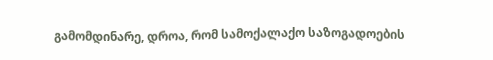გამომდინარე, დროა, რომ სამოქალაქო საზოგადოების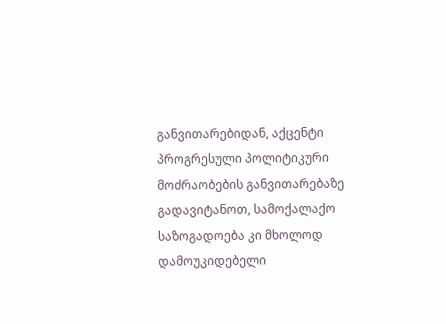განვითარებიდან, აქცენტი პროგრესული პოლიტიკური მოძრაობების განვითარებაზე გადავიტანოთ, სამოქალაქო საზოგადოება კი მხოლოდ დამოუკიდებელი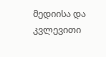მედიისა და კვლევითი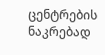ცენტრების ნაკრებად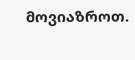მოვიაზროთ.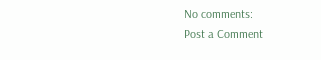No comments:
Post a Comment